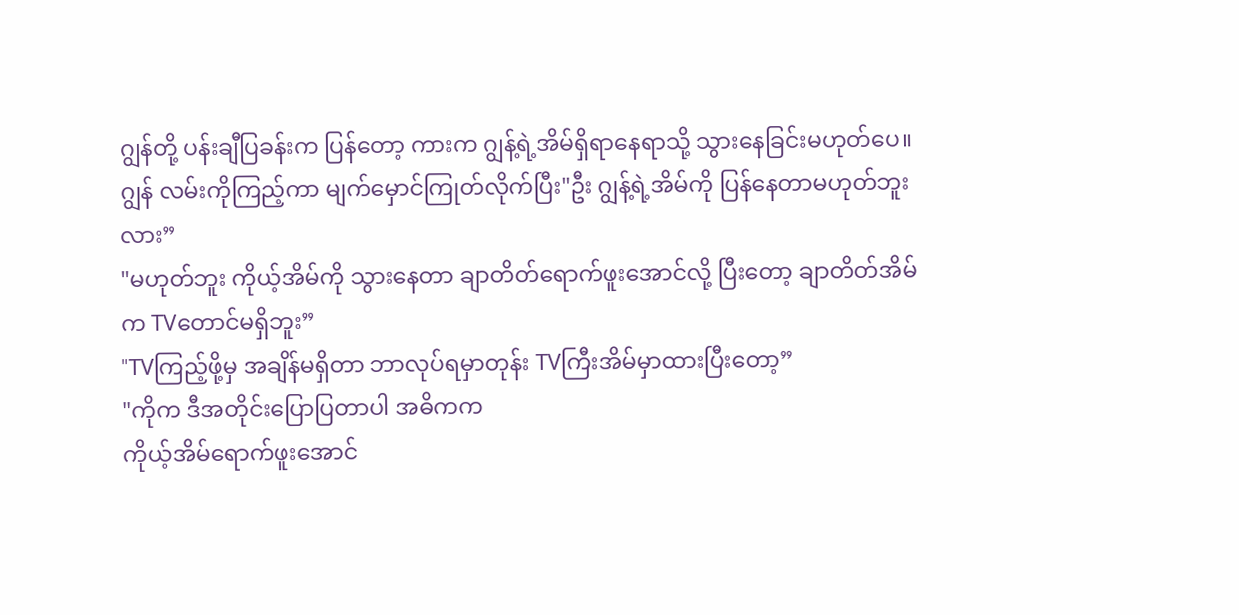ဂျွန်တို့ ပန်းချီပြခန်းက ပြန်တော့ ကားက ဂျွန့်ရဲ့အိမ်ရှိရာနေရာသို့ သွားနေခြင်းမဟုတ်ပေ။
ဂျွန် လမ်းကိုကြည့်ကာ မျက်မှောင်ကြုတ်လိုက်ပြီး"ဦး ဂျွန့်ရဲ့အိမ်ကို ပြန်နေတာမဟုတ်ဘူးလား”
"မဟုတ်ဘူး ကိုယ့်အိမ်ကို သွားနေတာ ချာတိတ်ရောက်ဖူးအောင်လို့ ပြီးတော့ ချာတိတ်အိမ်က TVတောင်မရှိဘူး”
"TVကြည့်ဖို့မှ အချိန်မရှိတာ ဘာလုပ်ရမှာတုန်း TVကြီးအိမ်မှာထားပြီးတော့”
"ကိုက ဒီအတိုင်းပြောပြတာပါ အဓိကက
ကိုယ့်အိမ်ရောက်ဖူးအောင်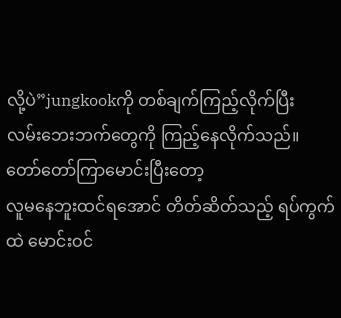လို့ပဲ”jungkookကို တစ်ချက်ကြည့်လိုက်ပြီး
လမ်းဘေးဘက်တွေကို ကြည့်နေလိုက်သည်။ တော်တော်ကြာမောင်းပြီးတော့
လူမနေဘူးထင်ရအောင် တိတ်ဆိတ်သည့် ရပ်ကွက်ထဲ မောင်းဝင်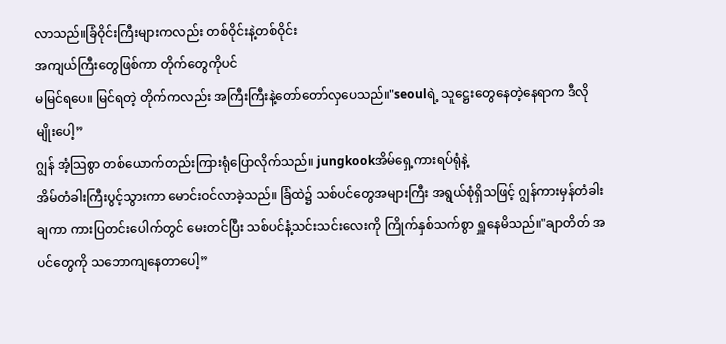လာသည်။ခြံဝိုင်းကြီးများကလည်း တစ်ဝိုင်းနဲ့တစ်ဝိုင်း
အကျယ်ကြီးတွေဖြစ်ကာ တိုက်တွေကိုပင်
မမြင်ရပေ။ မြင်ရတဲ့ တိုက်ကလည်း အကြီးကြီးနဲ့တော်တော်လှပေသည်။"seoulရဲ့ သူဋ္ဌေးတွေနေတဲ့နေရာက ဒီလိုမျိုးပေါ့”
ဂျွန် အံ့သြစွာ တစ်ယောက်တည်းကြားရုံပြောလိုက်သည်။ jungkookအိမ်ရှေ့ကားရပ်ရုံနဲ့
အိမ်တံခါးကြီးပွင့်သွားကာ မောင်းဝင်လာခဲ့သည်။ ခြံထဲ၌ သစ်ပင်တွေအများကြီး အရွယ်စုံရှိသဖြင့် ဂျွန်ကားမှန်တံခါးချကာ ကားပြတင်းပေါက်တွင် မေးတင်ပြီး သစ်ပင်နံ့သင်းသင်းလေးကို ကြိုက်နှစ်သက်စွာ ရှူနေမိသည်။"ချာတိတ် အပင်တွေကို သဘောကျနေတာပေါ့”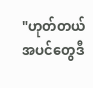"ဟုတ်တယ် အပင်တွေဒီ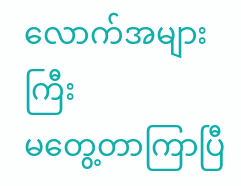လောက်အများကြီး
မတွေ့တာကြာပြီ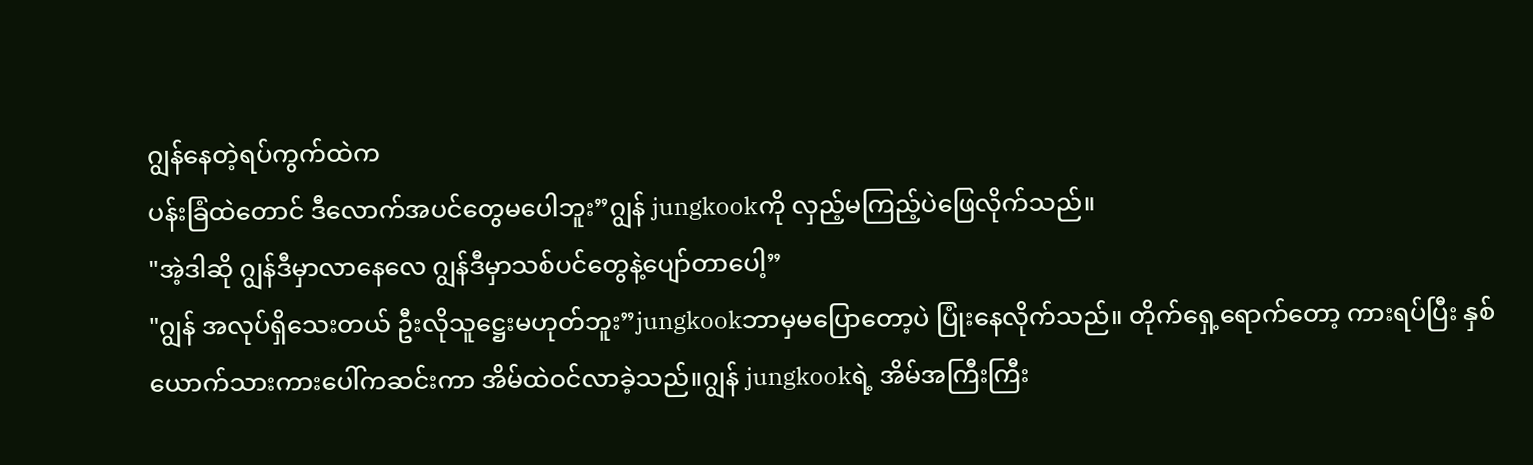ဂျွန်နေတဲ့ရပ်ကွက်ထဲက
ပန်းခြံထဲတောင် ဒီလောက်အပင်တွေမပေါဘူး”ဂျွန် jungkookကို လှည့်မကြည့်ပဲဖြေလိုက်သည်။
"အဲ့ဒါဆို ဂျွန်ဒီမှာလာနေလေ ဂျွန်ဒီမှာသစ်ပင်တွေနဲ့ပျော်တာပေါ့”
"ဂျွန် အလုပ်ရှိသေးတယ် ဦးလိုသူဋ္ဌေးမဟုတ်ဘူး”jungkookဘာမှမပြောတော့ပဲ ပြုံးနေလိုက်သည်။ တိုက်ရှေ့ရောက်တော့ ကားရပ်ပြီး နှစ်ယောက်သားကားပေါ်ကဆင်းကာ အိမ်ထဲဝင်လာခဲ့သည်။ဂျွန် jungkookရဲ့ အိမ်အကြီးကြီး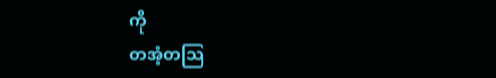ကို
တအံ့တသြ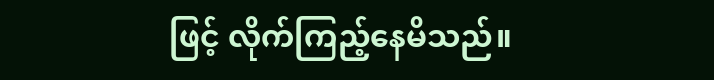ဖြင့် လိုက်ကြည့်နေမိသည်။